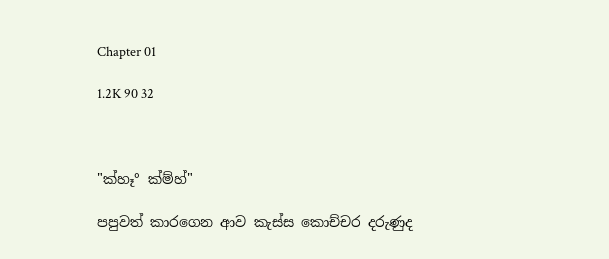Chapter 01

1.2K 90 32



"ක්හෑ° ක්ම්හ්"

පපුවත් කාරගෙන ආව කැස්ස කොච්චර දරුණුද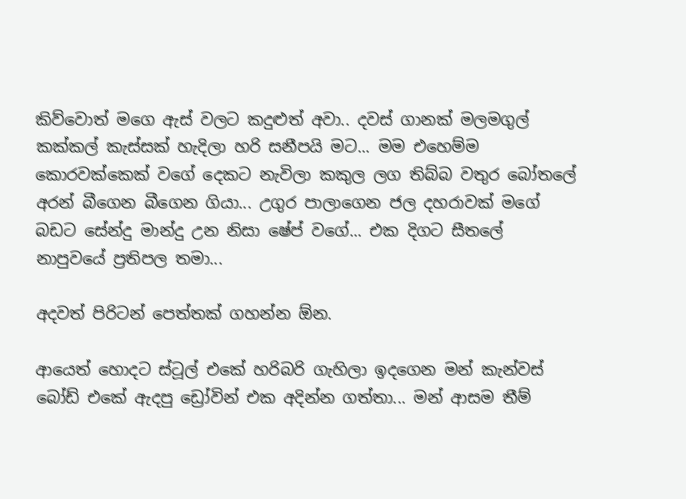කිව්වොත් මගෙ ඇස් වලට කදුළුත් අවා.. දවස් ගානක් මලමගුල් කක්කල් කැස්සක් හැදිලා හරි සනීපයි මට... මම එහෙම්ම කොරවක්කෙක් වගේ දෙකට නැවිලා කකුල ලග තිබ්බ වතුර බෝතලේ අරන් බීගෙන බීගෙන ගියා... උගුර පාලාගෙන ජල දහරාවක් මගේ බඩට සේන්දු මාන්දු උන නිසා ෂේප් වගේ... එක දිගට සීතලේ නාපුවයේ ප්‍රතිපල තමා...

අදවත් පිරිටන් පෙත්තක් ගහන්න ඕන.

ආයෙත් හොදට ස්ටූල් එකේ හරිබරි ගැහිලා ඉදගෙන මන් කැන්වස් බෝඩ් එකේ ඇදපු ඩ්‍රෝවින් එක අදින්න ගත්තා... මන් ආසම තීම්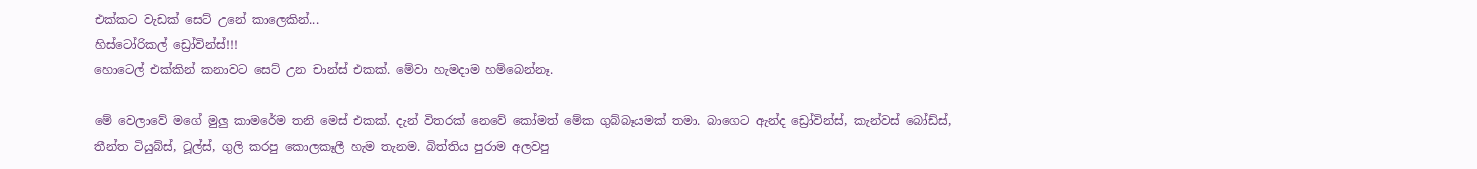එක්කට වැඩක් සෙට් උනේ කාලෙකින්...
හිස්ටෝරිකල් ඩ්‍රෝවින්ස්!!!
හොටෙල් එක්කින් කනාවට සෙට් උන චාන්ස් එකක්. මේවා හැමදාම හම්බෙන්නෑ.

මේ වෙලාවේ මගේ මුලු කාමරේම තනි මෙස් එකක්. දැන් විතරක් නෙවේ කෝමත් මේක ගුබ්බෑයමක් තමා. බාගෙට ඇන්ද ඩ්‍රෝවින්ස්, කැන්වස් බෝඩ්ස්, තීන්ත ටියුබ්ස්, ටූල්ස්, ගුලි කරපු කොලකෑලී හැම තැනම. බිත්තිය පුරාම අලවපු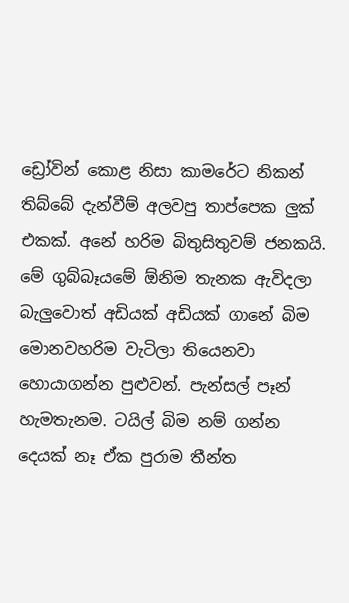ඩ්‍රෝවින් කොළ නිසා කාමරේට නිකන් තිබ්බේ දැන්වීම් අලවපු තාප්පෙක ලුක් එකක්. අනේ හරිම බිතුසිතුවම් ජනකයි. මේ ගුබ්බෑයමේ ඕනිම තැනක ඇවිදලා බැලුවොත් අඩියක් අඩියක් ගානේ බිම මොනවහරිම වැටිලා තියෙනවා හොයාගන්න පුළුවන්. පැන්සල් පෑන් හැමතැනම. ටයිල් බිම නම් ගන්න දෙයක් නෑ ඒක පුරාම තීන්ත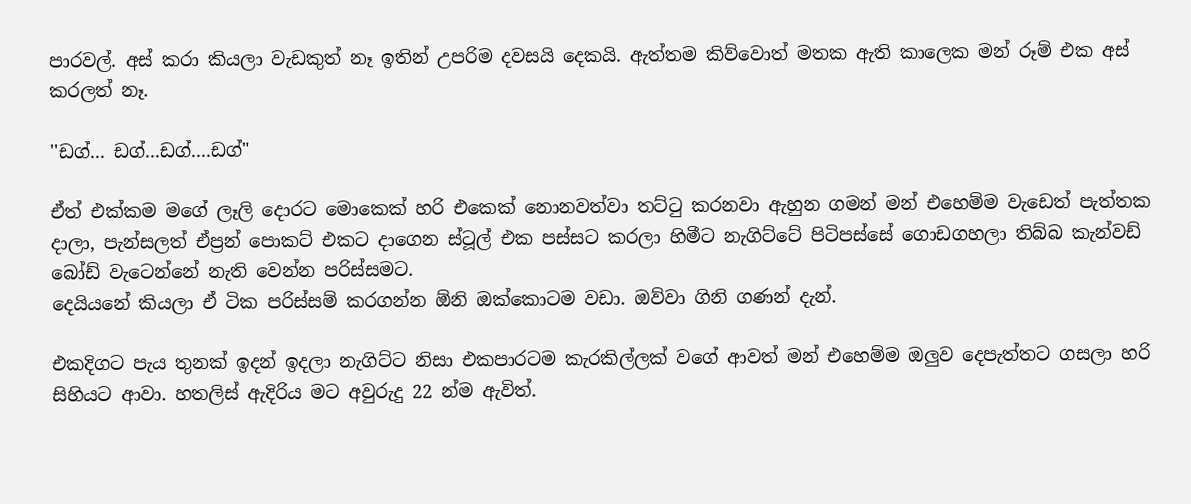පාරවල්. අස් කරා කියලා වැඩකුත් නෑ ඉතින් උපරිම දවසයි දෙකයි. ඇත්තම කිව්වොත් මතක ඇති කාලෙක මන් රූම් එක අස් කරලත් නෑ.

''ඩග්... ඩග්...ඩග්....ඩග්"

ඒත් එක්කම මගේ ලෑලි දොරට මොකෙක් හරි එකෙක් නොනවත්වා තට්ටු කරනවා ඇහුන ගමන් මන් එහෙම්ම වැඩෙත් පැත්තක දාලා, පැන්සලත් ඒප්‍රන් පොකට් එකට දාගෙන ස්ටූල් එක පස්සට කරලා හිමීට නැගිට්ටේ පිටිපස්සේ ගොඩගහලා තිබ්බ කැන්වඩ් බෝඩ් වැටෙන්නේ නැති වෙන්න පරිස්සමට.
දෙයියනේ කියලා ඒ ටික පරිස්සම් කරගන්න ඕනි ඔක්කොටම වඩා. ඔව්වා ගිනි ගණන් දැන්.

එකදිගට පැය තුනක් ඉදන් ඉදලා නැගිට්ට නිසා එකපාරටම කැරකිල්ලක් වගේ ආවත් මන් එහෙම්ම ඔලුව දෙපැත්තට ගසලා හරි සිහියට ආවා. හතලිස් ඇදිරිය මට අවුරුදු 22 න්ම ඇවිත්.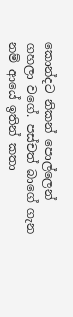කොන්දට නිකන් පොල්ලෙන් ගහලා වගේ. පස්චත් බාගේ ගැන නම් ආයේ ඉතින් කතා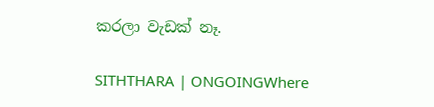කරලා වැඩක් නෑ.

SITHTHARA | ONGOINGWhere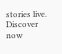stories live. Discover now